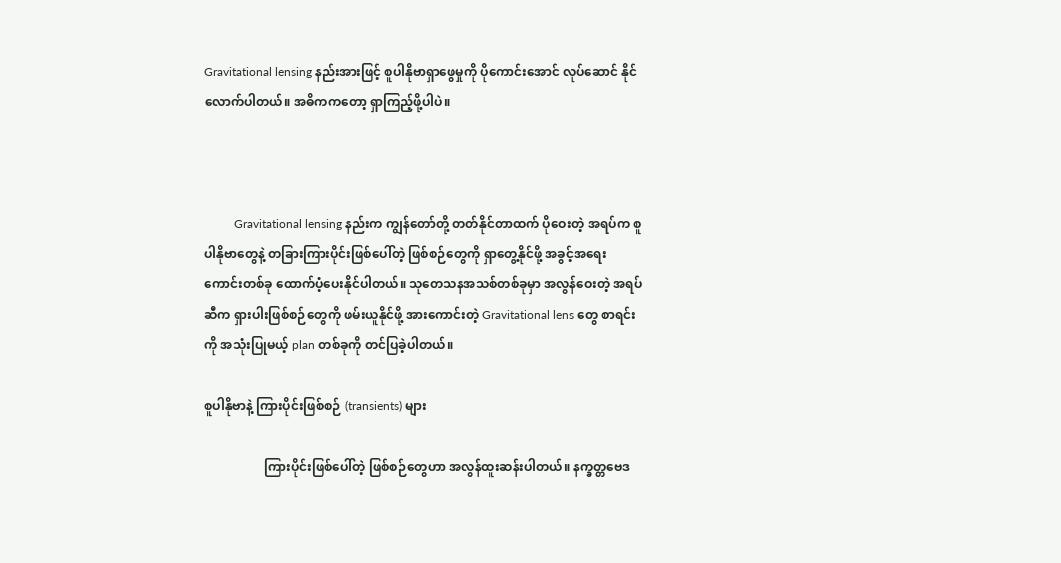Gravitational lensing နည်းအားဖြင့် စူပါနိုဗာရှာဖွေမှုကို ပိုကောင်းအောင် လုပ်ဆောင် နိုင်လောက်ပါတယ်။ အဓိကကတော့ ရှာကြည့်ဖို့ပါပဲ။



          Gravitational lensing နည်းက ကျွန်တော်တို့ တတ်နိုင်တာထက် ပိုဝေးတဲ့ အရပ်က စူပါနိုဗာတွေနဲ့ တခြားကြားပိုင်းဖြစ်ပေါ်တဲ့ ဖြစ်စဉ်တွေကို ရှာတွေ့နိုင်ဖို့ အခွင့်အရေးကောင်းတစ်ခု ထောက်ပံ့ပေးနိုင်ပါတယ်။ သုတေသနအသစ်တစ်ခုမှာ အလွန်ဝေးတဲ့ အရပ်ဆီက ရှားပါးဖြစ်စဉ်တွေကို ဖမ်းယူနိုင်ဖို့ အားကောင်းတဲ့ Gravitational lens တွေ စာရင်းကို အသုံးပြုမယ့် plan တစ်ခုကို တင်ပြခဲ့ပါတယ်။

စူပါနိုဗာနဲ့ ကြားပိုင်းဖြစ်စဉ် (transients) များ

                   ကြားပိုင်းဖြစ်ပေါ်တဲ့ ဖြစ်စဉ်တွေဟာ အလွန်ထူးဆန်းပါတယ်။ နက္ခတ္တဗေဒ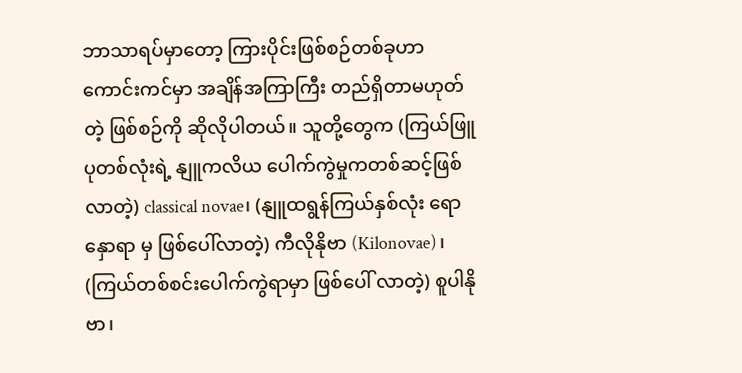ဘာသာရပ်မှာတော့ ကြားပိုင်းဖြစ်စဉ်တစ်ခုဟာ ကောင်းကင်မှာ အချိန်အကြာကြီး တည်ရှိတာမဟုတ်တဲ့ ဖြစ်စဉ်ကို ဆိုလိုပါတယ်။ သူတို့တွေက (ကြယ်ဖြူပုတစ်လုံးရဲ့ နျူကလိယ ပေါက်ကွဲမှုကတစ်ဆင့်ဖြစ်လာတဲ့) classical novae၊ (နျူထရွန်ကြယ်နှစ်လုံး ရောနှောရာ မှ ဖြစ်ပေါ်လာတဲ့) ကီလိုနိုဗာ (Kilonovae)၊ (ကြယ်တစ်စင်းပေါက်ကွဲရာမှာ ဖြစ်ပေါ် လာတဲ့) စူပါနိုဗာ၊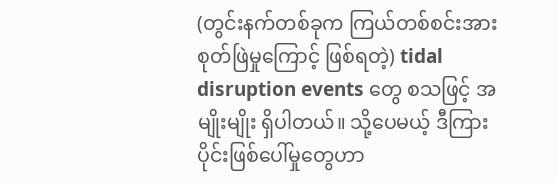(တွင်းနက်တစ်ခုက ကြယ်တစ်စင်းအား စုတ်ဖြဲမှုကြောင့် ဖြစ်ရတဲ့) tidal disruption events တွေ စသဖြင့် အမျိုးမျိုး ရှိပါတယ်။ သို့ပေမယ့် ဒီကြားပိုင်းဖြစ်ပေါ်မှုတွေဟာ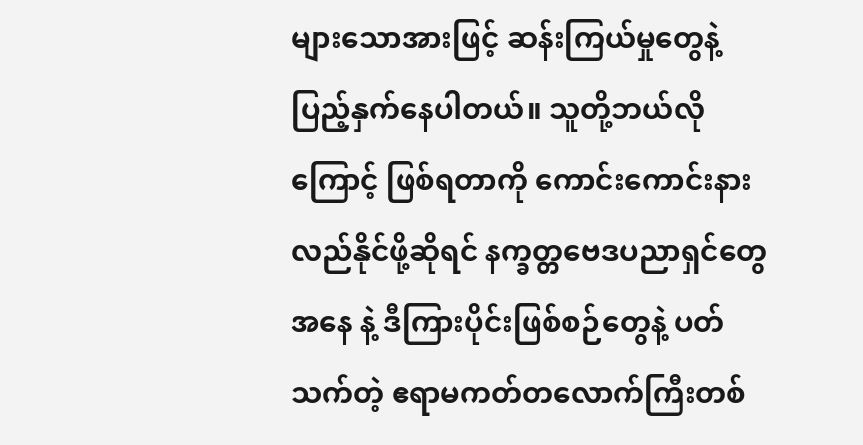များသောအားဖြင့် ဆန်းကြယ်မှုတွေနဲ့ ပြည့်နှက်နေပါတယ်။ သူတို့ဘယ်လိုကြောင့် ဖြစ်ရတာကို ကောင်းကောင်းနားလည်နိုင်ဖို့ဆိုရင် နက္ခတ္တဗေဒပညာရှင်တွေအနေ နဲ့ ဒီကြားပိုင်းဖြစ်စဉ်တွေနဲ့ ပတ်သက်တဲ့ ဧရာမကတ်တလောက်ကြီးတစ်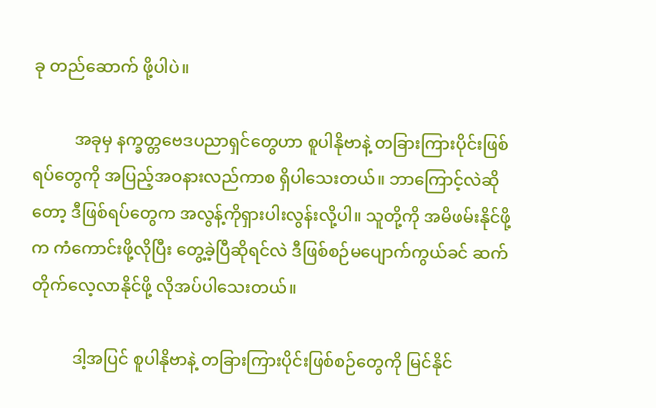ခု တည်ဆောက် ဖို့ပါပဲ။

          အခုမှ နက္ခတ္တဗေဒပညာရှင်တွေဟာ စူပါနိုဗာနဲ့ တခြားကြားပိုင်းဖြစ်ရပ်တွေကို အပြည့်အဝနားလည်ကာစ ရှိပါသေးတယ်။ ဘာကြောင့်လဲဆိုတော့ ဒီဖြစ်ရပ်တွေက အလွန့်ကိုရှားပါးလွန်းလို့ပါ။ သူတို့ကို အမိဖမ်းနိုင်ဖို့က ကံကောင်းဖို့လိုပြီး တွေ့ခဲ့ပြီဆိုရင်လဲ ဒီဖြစ်စဉ်မပျောက်ကွယ်ခင် ဆက်တိုက်လေ့လာနိုင်ဖို့ လိုအပ်ပါသေးတယ်။

          ဒါ့အပြင် စူပါနိုဗာနဲ့ တခြားကြားပိုင်းဖြစ်စဉ်တွေကို မြင်နိုင်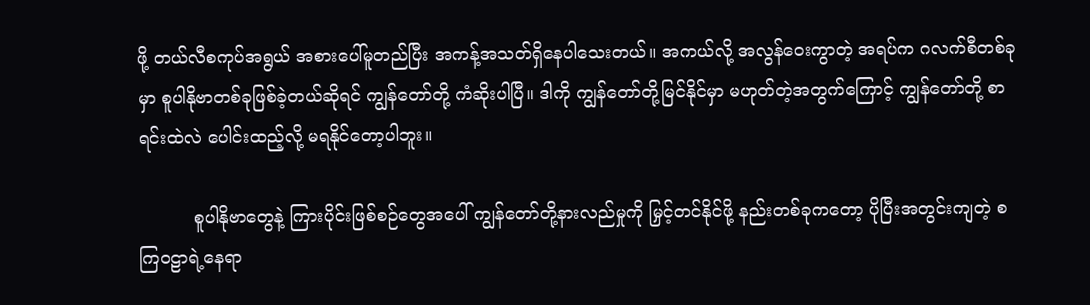ဖို့ တယ်လီစကုပ်အရွယ် အစားပေါ်မူတည်ပြီး အကန့်အသတ်ရှိနေပါသေးတယ်။ အကယ်လို့ အလွန်ဝေးကွာတဲ့ အရပ်က ဂလက်စီတစ်ခုမှာ စူပါနိုဗာတစ်ခုဖြစ်ခဲ့တယ်ဆိုရင် ကျွန်တော်တို့ ကံဆိုးပါပြီ။ ဒါကို ကျွန်တော်တို့မြင်နိုင်မှာ မဟုတ်တဲ့အတွက်ကြောင့် ကျွန်တော်တို့ စာရင်းထဲလဲ ပေါင်းထည့်လို့ မရနိုင်တော့ပါဘူး။

          စူပါနိုဗာတွေနဲ့ ကြားပိုင်းဖြစ်စဉ်တွေအပေါ် ကျွန်တော်တို့နားလည်မှုကို မြှင့်တင်နိုင်ဖို့ နည်းတစ်ခုကတော့ ပိုပြီးအတွင်းကျတဲ့ စကြဝဠာရဲ့နေရာ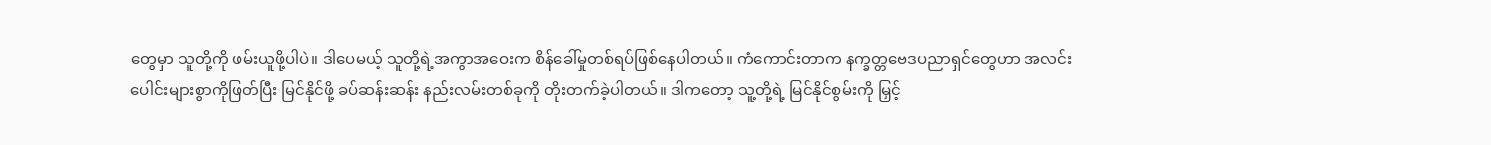တွေမှာ သူတို့ကို ဖမ်းယူဖို့ပါပဲ။ ဒါပေမယ့် သူတို့ရဲ့အကွာအဝေးက စိန်ခေါ်မှုတစ်ရပ်ဖြစ်နေပါတယ်။ ကံကောင်းတာက နက္ခတ္တဗေဒပညာရှင်တွေဟာ အလင်းပေါင်းများစွာကိုဖြတ်ပြီး မြင်နိုင်ဖို့ ခပ်ဆန်းဆန်း နည်းလမ်းတစ်ခုကို တိုးတက်ခဲ့ပါတယ်။ ဒါကတော့ သူ့တို့ရဲ့ မြင်နိုင်စွမ်းကို မြှင့်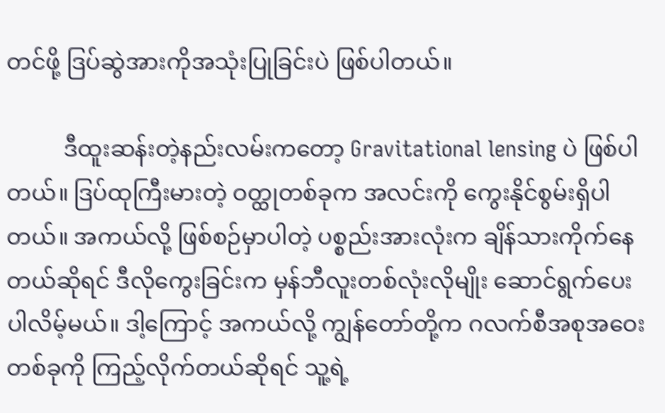တင်ဖို့ ဒြပ်ဆွဲအားကိုအသုံးပြုခြင်းပဲ ဖြစ်ပါတယ်။

          ဒီထူးဆန်းတဲ့နည်းလမ်းကတော့ Gravitational lensing ပဲ ဖြစ်ပါတယ်။ ဒြပ်ထုကြီးမားတဲ့ ဝတ္ထုတစ်ခုက အလင်းကို ကွေးနိုင်စွမ်းရှိပါတယ်။ အကယ်လို့ ဖြစ်စဉ်မှာပါတဲ့ ပစ္စည်းအားလုံးက ချိန်သားကိုက်နေတယ်ဆိုရင် ဒီလိုကွေးခြင်းက မှန်ဘီလူးတစ်လုံးလိုမျိုး ဆောင်ရွက်ပေးပါလိမ့်မယ်။ ဒါ့ကြောင့် အကယ်လို့ ကျွန်တော်တို့က ဂလက်စီအစုအဝေး တစ်ခုကို ကြည့်လိုက်တယ်ဆိုရင် သူ့ရဲ့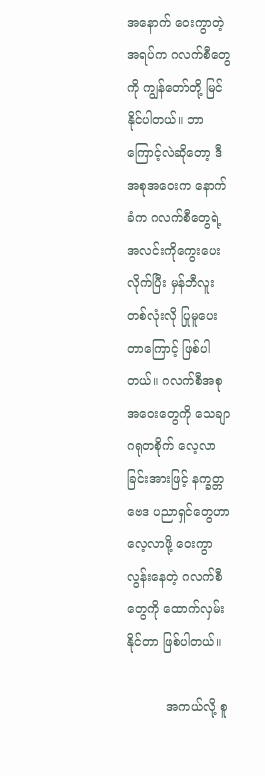အနောက် ဝေးကွာတဲ့အရပ်က ဂလက်စီတွေကို ကျွန်တော်တို့ မြင်နိုင်ပါတယ်။ ဘာကြောင့်လဲဆိုတော့ ဒီအစုအဝေးက နောက်ခံက ဂလက်စီတွေရဲ့ အလင်းကိုကွေးပေးလိုက်ပြီး မှန်ဘီလူးတစ်လုံးလို ပြုမူပေးတာကြောင့် ဖြစ်ပါတယ်။ ဂလက်စီအစုအဝေးတွေကို သေချာဂရုတစိုက် လေ့လာခြင်းအားဖြင့် နက္ခတ္တဗေဒ ပညာရှင်တွေဟာ လေ့လာဖို့ ဝေးကွာလွန်းနေတဲ့ ဂလက်စီတွေကို ထောက်လှမ်းနိုင်တာ ဖြစ်ပါတယ်။

          အကယ်လို့ စူ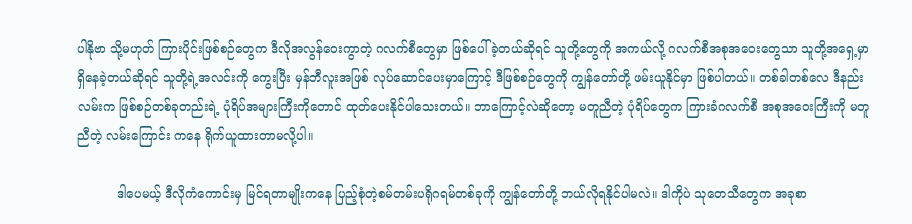ပါနိုဗာ သို့မဟုတ် ကြားပိုင်းဖြစ်စဉ်တွေက ဒီလိုအလွန်ဝေးကွာတဲ့ ဂလက်စီတွေမှာ ဖြစ်ပေါ်ခဲ့တယ်ဆိုရင် သူတို့တွေကို အကယ်လို့ ဂလက်စီအစုအဝေးတွေသာ သူတို့အရှေ့မှာ ရှိနေခဲ့တယ်ဆိုရင် သူတို့ရဲ့အလင်းကို ကွေးပြီး မှန်ဘီလူးအဖြစ် လုပ်ဆောင်ပေးမှာကြောင့် ဒီဖြစ်စဉ်တွေကို ကျွန်တော်တို့ ဖမ်းယူနိုင်မှာ ဖြစ်ပါတယ်။ တစ်ခါတစ်လေ ဒီနည်းလမ်းက ဖြစ်စဉ်တစ်ခုတည်းရဲ့ ပုံရိပ်အများကြီးကိုတောင် ထုတ်ပေးနိုင်ပါသေးတယ်။ ဘာကြောင့်လဲဆို‌တော့ မတူညီတဲ့ ပုံရိပ်တွေက ကြားခံဂလက်စီ အစုအဝေးကြီးကို မတူညီတဲ့ လမ်းကြောင်း ကနေ ရိုက်ယူထားတာမလို့ပါ။

          ဒါပေမယ့် ဒီလိုကံကောင်းမှ မြင်ရတာမျိုးကနေ ပြည့်စုံတဲ့စမ်တမ်းပရိုဂရမ်တစ်ခုကို ကျွန်တော်တို့ ဘယ်လိုရနိုင်ပါမလဲ။ ဒါကိုပဲ သုတေသီတွေက အခုစာ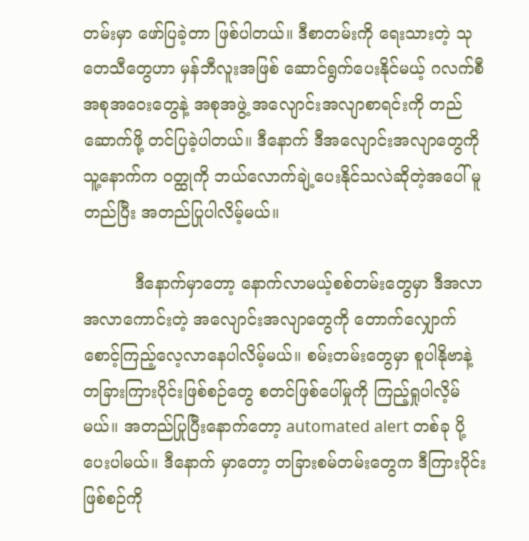တမ်းမှာ ဖော်ပြခဲ့တာ ဖြစ်ပါတယ်။ ဒီစာတမ်းကို ရေးသားတဲ့ သုတေသီတွေဟာ မှန်ဘီလူးအဖြစ် ဆောင်ရွက်ပေးနိုင်မယ့် ဂလက်စီအစုအဝေးတွေနဲ့ အစုအဖွဲ့ အလျောင်းအလျာစာရင်းကို တည်ဆောက်ဖို့ တင်ပြခဲ့ပါတယ်။ ဒီနောက် ဒီအလျောင်းအလျာတွေကို သူ့နောက်က ဝတ္ထုကို ဘယ်လောက်ချဲ့ပေးနိုင်သလဲဆိုတဲ့အပေါ် မူတည်ပြီး အတည်ပြုပါလိမ့်မယ်။

          ဒီနောက်မှာတော့ နောက်လာမယ့်စစ်တမ်းတွေမှာ ဒီအလာအလာကောင်းတဲ့ အလျောင်းအလျာတွေကို တောက်လျှောက်စောင့်ကြည့်လေ့လာနေပါလိမ့်မယ်။ စမ်းတမ်းတွေမှာ စူပါနိုဗာနဲ့ တခြားကြားပိုင်းဖြစ်စဉ်တွေ စတင်ဖြစ်ပေါ်မှုကို ကြည့်ရှုပါလိ့မ်မယ်။ အတည်ပြုပြီးနောက်တော့ automated alert တစ်ခု ပို့ပေးပါမယ်။ ဒီနောက် မှာတော့ တခြားစမ်တမ်းတွေက ဒီကြားပိုင်းဖြစ်စဉ်ကို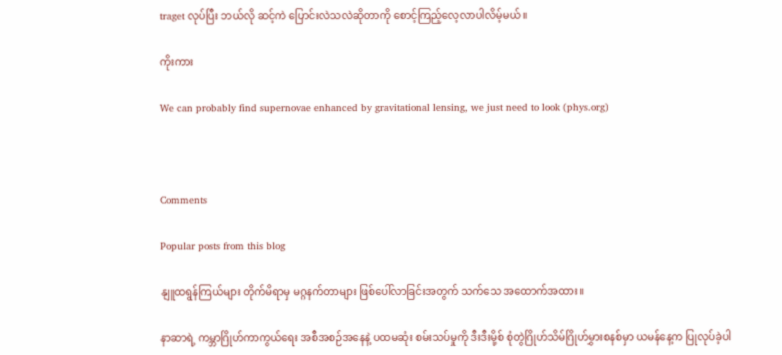traget လုပ်ပြီး ဘယ်လို ဆင့်ကဲ ပြောင်းလဲသလဲဆိုတာကို စောင့်ကြည့်လေ့လာပါလိမ့်မယ်။

ကိုးကား

We can probably find supernovae enhanced by gravitational lensing, we just need to look (phys.org)



Comments

Popular posts from this blog

နျူထရွန်ကြယ်များ တိုက်မိရာမှ မဂ္ဂနက်တာများ ဖြစ်ပေါ်လာခြင်းအတွက် သက်သေ အထောက်အထား။

နာဆာရဲ့ ကမ္ဘာဂြိုဟ်ကာကွယ်ရေး အစီအစဉ်အနေနဲ့ ပထမဆုံး စမ်းသပ်မှုကို ဒီးဒီးမို့စ် စုံတွဲဂြိုဟ်သိမ်ဂြိုဟ်မွှားစနစ်မှာ ယမန်နေ့က ပြုလုပ်ခဲ့ပါ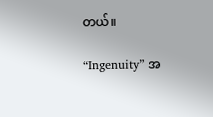တယ်။

“Ingenuity” အ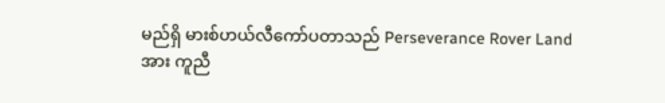မည်ရှိ မားစ်ဟယ်လီကော်ပတာသည် Perseverance Rover Land အား ကူညီ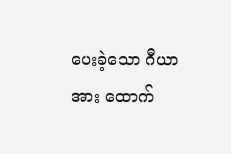ပေးခဲ့သော ဂီယာအား ထောက်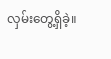လှမ်းတွေ့ရှိခဲ့။